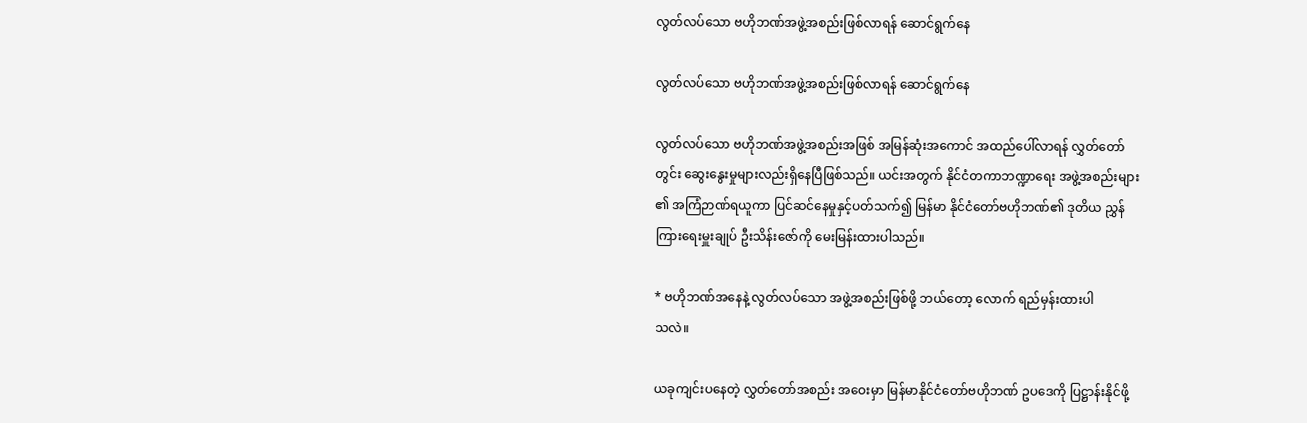လွတ်လပ်သော ဗဟိုဘဏ်အဖွဲ့အစည်းဖြစ်လာရန် ဆောင်ရွက်နေ

လွတ်လပ်သော ဗဟိုဘဏ်အဖွဲ့အစည်းဖြစ်လာရန် ဆောင်ရွက်နေ

လွတ်လပ်သော ဗဟိုဘဏ်အဖွဲ့အစည်းအဖြစ် အမြန်ဆုံးအကောင် အထည်ပေါ်လာရန် လွှတ်တော်
တွင်း ဆွေးနွေးမှုများလည်းရှိနေပြီဖြစ်သည်။ ယင်းအတွက် နိုင်ငံတကာဘဏ္ဍာရေး အဖွဲ့အစည်းများ
၏ အကြံဉာဏ်ရယူကာ ပြင်ဆင်နေမှုနှင့်ပတ်သက်၍ မြန်မာ နိုင်ငံတော်ဗဟိုဘဏ်၏ ဒုတိယ ညွှန်
ကြားရေးမှူးချုပ် ဦးသိန်းဇော်ကို မေးမြန်းထားပါသည်။

* ဗဟိုဘဏ်အနေနဲ့ လွတ်လပ်သော အဖွဲ့အစည်းဖြစ်ဖို့ ဘယ်တော့ လောက် ရည်မှန်းထားပါ
သလဲ။

ယခုကျင်းပနေတဲ့ လွှတ်တော်အစည်း အဝေးမှာ မြန်မာနိုင်ငံတော်ဗဟိုဘဏ် ဥပဒေကို ပြဋ္ဌာန်းနိုင်ဖို့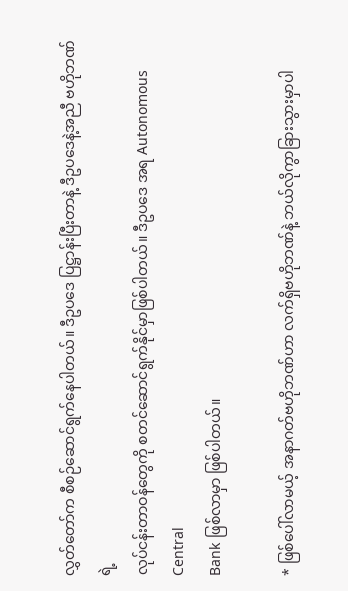လွှတ်တော်က စီစဉ်ဆောင်ရွက်နေပါတယ်။ ဒီဥပဒေ ပြဋ္ဌာန်းပြီးတာနဲ့ ဒီဥပဒေနဲ့အညီ ဗဟိုဘဏ်ရဲ့
လုပ်ငန်းတာဝန်တွေကို စတင်ဆောင်ရွက်နိုင်မှာဖြစ်ပါတယ်။ ဒီဥပဒေ အရ Autonomous Central
Bank ဖြစ်လာမှာ ဖြစ်ပါတယ်။

* ဖြစ်ပေါ်လာမယ့် အနာဂတ်ဗဟိုဘဏ်ဟာ လက်ရှိဗဟိုဘဏ်နဲ့ ဘယ်လိုကွာခြားသွားမှာပါ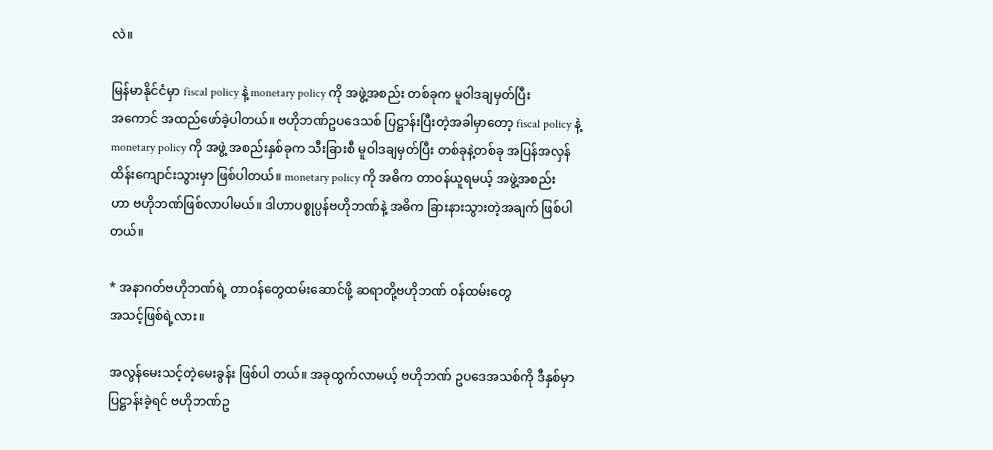လဲ။

မြန်မာနိုင်ငံမှာ fiscal policy နဲ့ monetary policy ကို အဖွဲ့အစည်း တစ်ခုက မူဝါဒချမှတ်ပြီး
အကောင် အထည်ဖော်ခဲ့ပါတယ်။ ဗဟိုဘဏ်ဥပဒေသစ် ပြဋ္ဌာန်းပြီးတဲ့အခါမှာတော့ fiscal policy နဲ့
monetary policy ကို အဖွဲ့ အစည်းနှစ်ခုက သီးခြားစီ မူဝါဒချမှတ်ပြီး တစ်ခုနဲ့တစ်ခု အပြန်အလှန်
ထိန်းကျောင်းသွားမှာ ဖြစ်ပါတယ်။ monetary policy ကို အဓိက တာဝန်ယူရမယ့် အဖွဲ့အစည်း
ဟာ ဗဟိုဘဏ်ဖြစ်လာပါမယ်။ ဒါဟာပစ္စုပ္ပန်ဗဟိုဘဏ်နဲ့ အဓိက ခြားနားသွားတဲ့အချက် ဖြစ်ပါ
တယ်။

* အနာဂတ်ဗဟိုဘဏ်ရဲ့ တာဝန်တွေထမ်းဆောင်ဖို့ ဆရာတို့ဗဟိုဘဏ် ၀န်ထမ်းတွေ
အသင့်ဖြစ်ရဲ့လား။

အလွန်မေးသင့်တဲ့မေးခွန်း ဖြစ်ပါ တယ်။ အခုထွက်လာမယ့် ဗဟိုဘဏ် ဥပဒေအသစ်ကို ဒီနှစ်မှာ
ပြဋ္ဌာန်းခဲ့ရင် ဗဟိုဘဏ်ဥ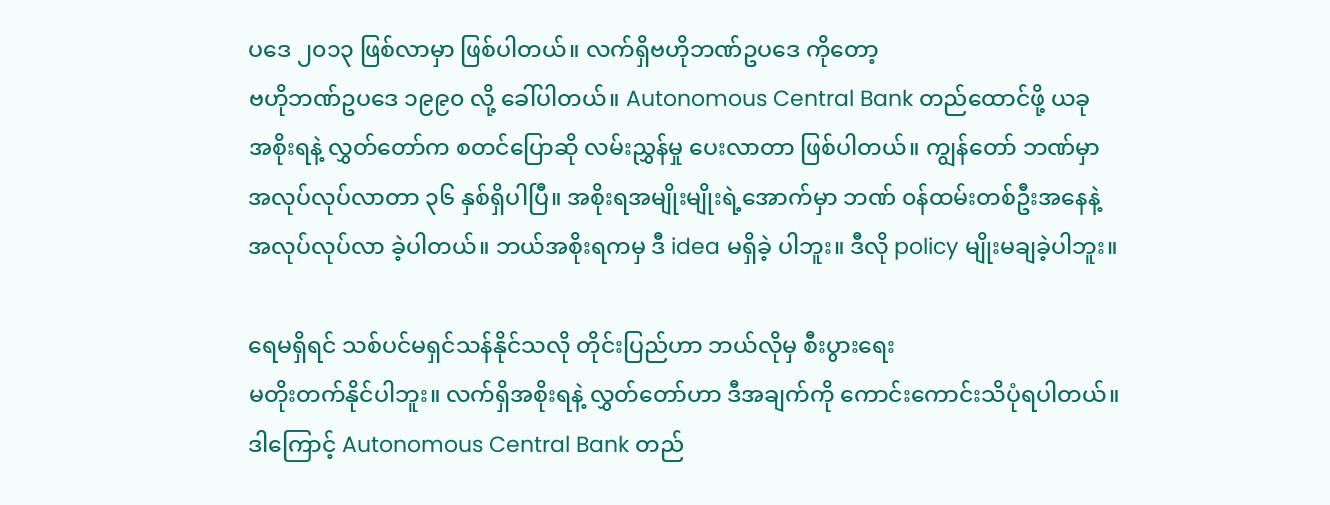ပဒေ ၂၀၁၃ ဖြစ်လာမှာ ဖြစ်ပါတယ်။ လက်ရှိဗဟိုဘဏ်ဥပဒေ ကိုတော့
ဗဟိုဘဏ်ဥပဒေ ၁၉၉၀ လို့ ခေါ်ပါတယ်။ Autonomous Central Bank တည်ထောင်ဖို့ ယခု
အစိုးရနဲ့ လွှတ်တော်က စတင်ပြောဆို လမ်းညွှန်မှု ပေးလာတာ ဖြစ်ပါတယ်။ ကျွန်တော် ဘဏ်မှာ
အလုပ်လုပ်လာတာ ၃၆ နှစ်ရှိပါပြီ။ အစိုးရအမျိုးမျိုးရဲ့အောက်မှာ ဘဏ် ၀န်ထမ်းတစ်ဦးအနေနဲ့
အလုပ်လုပ်လာ ခဲ့ပါတယ်။ ဘယ်အစိုးရကမှ ဒီ idea မရှိခဲ့ ပါဘူး။ ဒီလို policy မျိုးမချခဲ့ပါဘူး။

ရေမရှိရင် သစ်ပင်မရှင်သန်နိုင်သလို တိုင်းပြည်ဟာ ဘယ်လိုမှ စီးပွားရေး
မတိုးတက်နိုင်ပါဘူး။ လက်ရှိအစိုးရနဲ့ လွှတ်တော်ဟာ ဒီအချက်ကို ကောင်းကောင်းသိပုံရပါတယ်။
ဒါကြောင့် Autonomous Central Bank တည်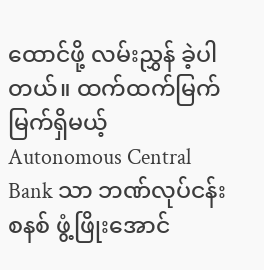ထောင်ဖို့ လမ်းညွှန် ခဲ့ပါတယ်။ ထက်ထက်မြက်
မြက်ရှိမယ့် Autonomous Central Bank သာ ဘဏ်လုပ်ငန်းစနစ် ဖွံ့ဖြိုးအောင်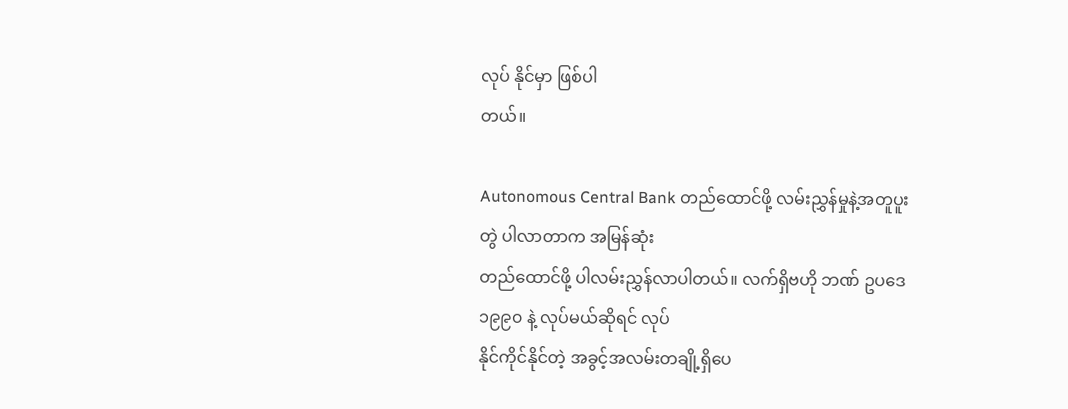လုပ် နိုင်မှာ ဖြစ်ပါ
တယ်။

Autonomous Central Bank တည်ထောင်ဖို့ လမ်းညွှန်မှုနဲ့အတူပူးတွဲ ပါလာတာက အမြန်ဆုံး
တည်ထောင်ဖို့ ပါလမ်းညွှန်လာပါတယ်။ လက်ရှိဗဟို ဘဏ် ဥပဒေ၁၉၉၀ နဲ့ လုပ်မယ်ဆိုရင် လုပ်
နိုင်ကိုင်နိုင်တဲ့ အခွင့်အလမ်းတချို့ရှိပေ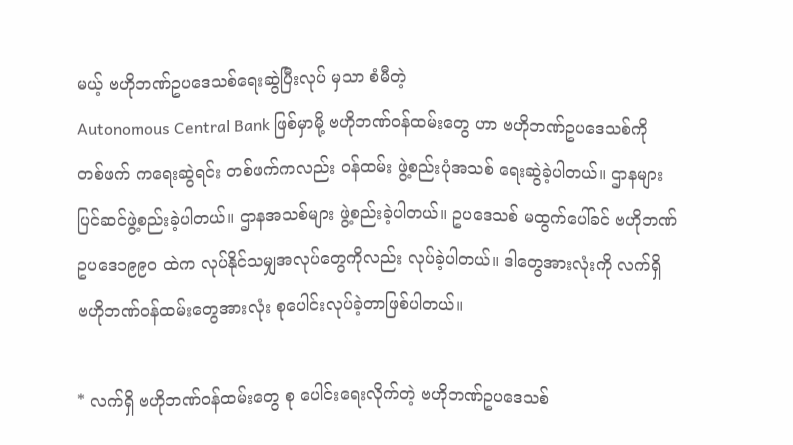မယ့် ဗဟိုဘဏ်ဥပဒေသစ်ရေးဆွဲပြီးလုပ် မှသာ စံမီတဲ့
Autonomous Central Bank ဖြစ်မှာမို့ ဗဟိုဘဏ်ဝန်ထမ်းတွေ ဟာ ဗဟိုဘဏ်ဥပဒေသစ်ကို
တစ်ဖက် ကရေးဆွဲရင်း တစ်ဖက်ကလည်း ၀န်ထမ်း ဖွဲ့စည်းပုံအသစ် ရေးဆွဲခဲ့ပါတယ်။ ဌာနများ
ပြင်ဆင်ဖွဲ့စည်းခဲ့ပါတယ်။ ဌာနအသစ်များ ဖွဲ့စည်းခဲ့ပါတယ်။ ဥပဒေသစ် မထွက်ပေါ်ခင် ဗဟိုဘဏ်
ဥပဒေ၁၉၉၀ ထဲက လုပ်နိုင်သမျှအလုပ်တွေကိုလည်း လုပ်ခဲ့ပါတယ်။ ဒါတွေအားလုံးကို လက်ရှိ
ဗဟိုဘဏ်ဝန်ထမ်းတွေအားလုံး စုပေါင်းလုပ်ခဲ့တာဖြစ်ပါတယ်။

* လက်ရှိ ဗဟိုဘဏ်ဝန်ထမ်းတွေ စု ပေါင်းရေးလိုက်တဲ့ ဗဟိုဘဏ်ဥပဒေသစ်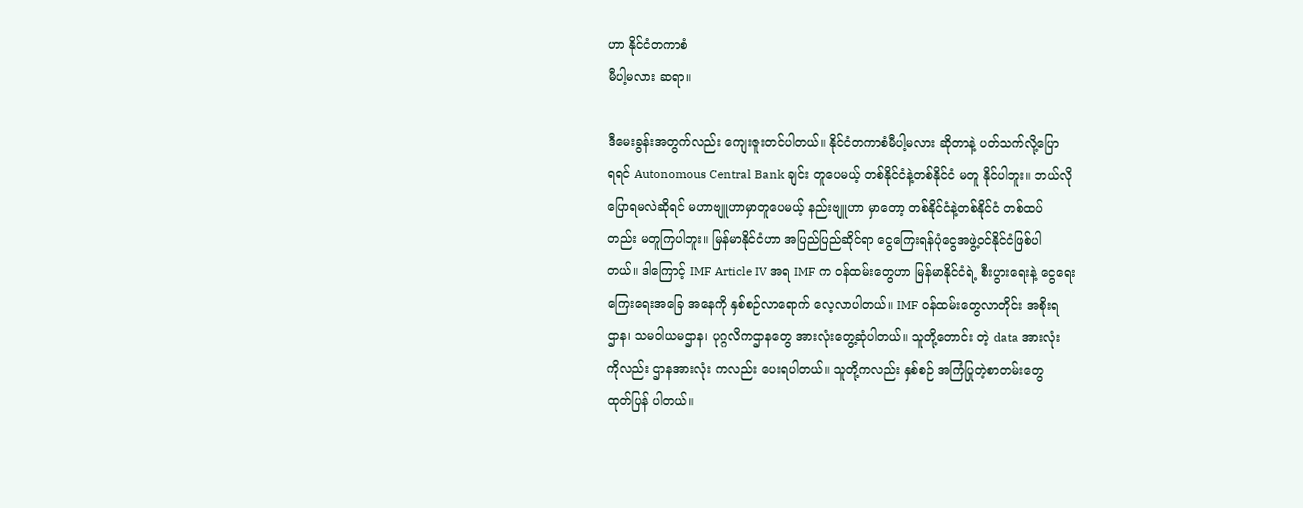ဟာ နိုင်ငံတကာစံ
မီပါ့မလား ဆရာ။

ဒီမေးခွန်းအတွက်လည်း ကျေးဇူးတင်ပါတယ်။ နိုင်ငံတကာစံမီပါ့မလား ဆိုတာနဲ့ ပတ်သက်လို့ပြော
ရရင် Autonomous Central Bank ချင်း တူပေမယ့် တစ်နိုင်ငံနဲ့တစ်နိုင်ငံ မတူ နိုင်ပါဘူး။ ဘယ်လို
ပြောရမလဲဆိုရင် မဟာဗျူဟာမှာတူပေမယ့် နည်းဗျူဟာ မှာတော့ တစ်နိုင်ငံနဲ့တစ်နိုင်ငံ တစ်ထပ်
တည်း မတူကြပါဘူး။ မြန်မာနိုင်ငံဟာ အပြည်ပြည်ဆိုင်ရာ ငွေကြေးရန်ပုံငွေအဖွဲ့ဝင်နိုင်ငံဖြစ်ပါ
တယ်။ ဒါကြောင့် IMF Article IV အရ IMF က ၀န်ထမ်းတွေဟာ မြန်မာနိုင်ငံရဲ့ စီးပွားရေးနဲ့ ငွေရေး
ကြေးရေးအခြေ အနေကို နှစ်စဉ်လာရောက် လေ့လာပါတယ်။ IMF ၀န်ထမ်းတွေလာတိုင်း အစိုးရ
ဌာန၊ သမဝါယမဌာန၊ ပုဂ္ဂလိကဌာနတွေ အားလုံးတွေ့ဆုံပါတယ်။ သူတို့တောင်း တဲ့ data အားလုံး
ကိုလည်း ဌာနအားလုံး ကလည်း ပေးရပါတယ်။ သူတို့ကလည်း နှစ်စဉ် အကြံပြုတဲ့စာတမ်းတွေ
ထုတ်ပြန် ပါတယ်။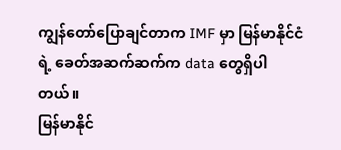ကျွန်တော်ပြောချင်တာက IMF မှာ မြန်မာနိုင်ငံရဲ့ ခေတ်အဆက်ဆက်က data တွေရှိပါတယ်။
မြန်မာနိုင်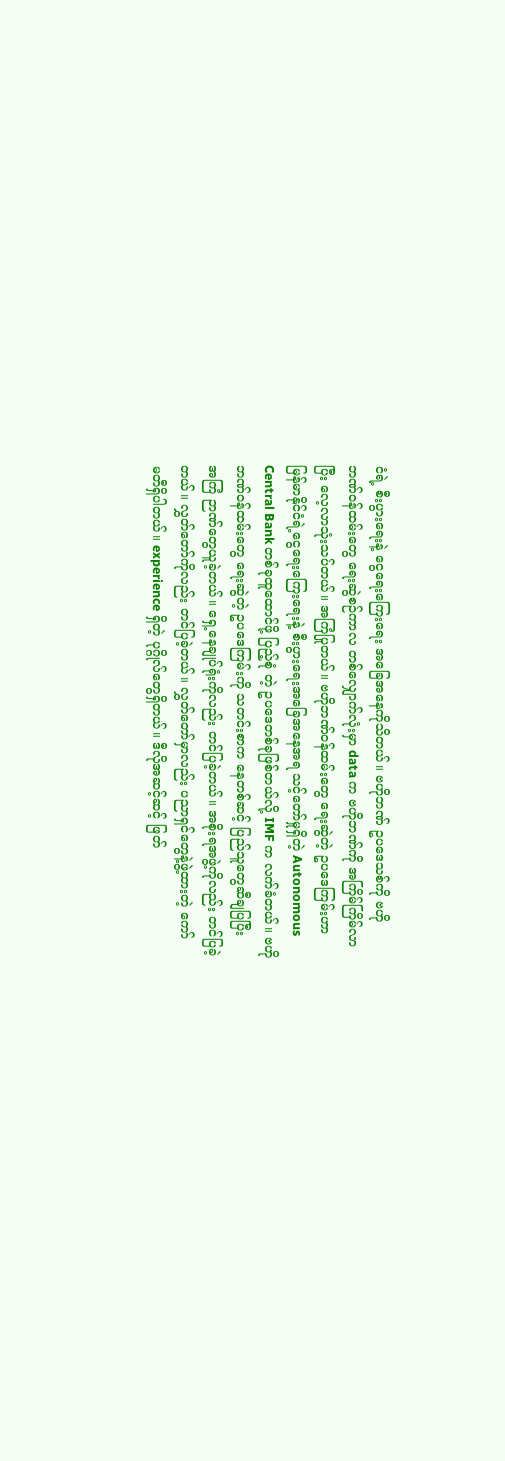ငံရဲ့ စီးပွားရေးနဲ့ ငွေရေးကြေးရေး အခြေအနေကိုသိတယ်။ ဗဟိုဘဏ် ဥပဒေသစ်ကို ဗဟို
ဘဏ်ဝန်ထမ်းတွေ ရေးဆွဲစဉ်ကာလ တစ်လျှောက်လုံးမှာ data က ဗဟိုဘဏ်ကို အကြိမ်ကြိမ်လာ
ပြီး လေ့လာသုံးသပ်တယ်။ အကြံပြုတယ်။ ဗဟိုဘဏ်ဝန်ထမ်းတွေ ရေးဆွဲတဲ့ ဥပဒေကြမ်းဟာ
မြန်မာနိုင်ငံရဲ့ငွေရေးကြေးရေးနဲ့ စီးပွားရေးအခြေအနေအရ သင့်တော်မှုရှိတဲ့ Autonomous
Central Bank တစ်ခုထူထောင်ဖို့ ပြည့်စုံ တဲ့ ဥပဒေတစ်ခုဖြစ်တယ်လို့ IMF က လက်ခံတယ်။ ဗဟို
ဘဏ်ဝန်ထမ်းတွေ ရေးဆွဲတဲ့ ဥပဒေကြမ်းကို သတင်းစာက နေတစ်ဆင့် ပြည်သူတွေဆီချပြပြီး
အကြံ ဉာဏ်တွေယူခဲ့တယ်။ ရှေ့နေချုပ်ရုံးကိုလည်း တင်ပြခဲ့တယ်။ အစိုးရအဖွဲ့ကိုလည်း တင်ပြခဲ့
တယ်။ လွှတ်တော်ကိုလည်း တင်ပြခဲ့တယ်။ လွှတ်တော်မှာလည်း ပညာရှင်တွေနဲ့ဖွဲ့ထားတဲ့ ကော်
မတီရှိပါတယ်။ experience ရှိတဲ့ ပုဂ္ဂိုလ်တွေရှိတယ်။ ဒီလိုအဆင့်ဆင့် ဖြတ်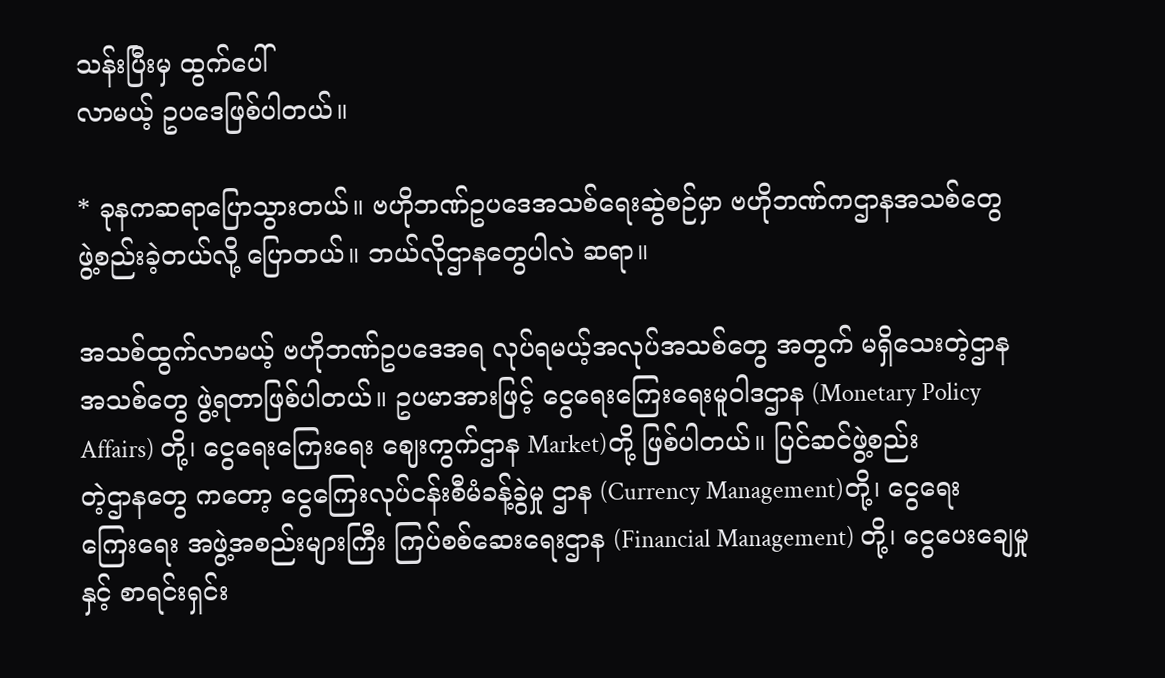သန်းပြီးမှ ထွက်ပေါ်
လာမယ့် ဥပဒေဖြစ်ပါတယ်။

* ခုနကဆရာပြောသွားတယ်။ ဗဟိုဘဏ်ဥပဒေအသစ်ရေးဆွဲစဉ်မှာ ဗဟိုဘဏ်ကဌာနအသစ်တွေ
ဖွဲ့စည်းခဲ့တယ်လို့ ပြောတယ်။ ဘယ်လိုဌာနတွေပါလဲ ဆရာ။

အသစ်ထွက်လာမယ့် ဗဟိုဘဏ်ဥပဒေအရ လုပ်ရမယ့်အလုပ်အသစ်တွေ အတွက် မရှိသေးတဲ့ဌာန
အသစ်တွေ ဖွဲ့ရတာဖြစ်ပါတယ်။ ဥပမာအားဖြင့် ငွေရေးကြေးရေးမူဝါဒဌာန (Monetary Policy
Affairs) တို့၊ ငွေရေးကြေးရေး ဈေးကွက်ဌာန Market)တို့ ဖြစ်ပါတယ်။ ပြင်ဆင်ဖွဲ့စည်း
တဲ့ဌာနတွေ ကတော့ ငွေကြေးလုပ်ငန်းစီမံခန့်ခွဲမှု ဌာန (Currency Management)တို့၊ ငွေရေး
ကြေးရေး အဖွဲ့အစည်းများကြီး ကြပ်စစ်ဆေးရေးဌာန (Financial Management) တို့၊ ငွေပေးချေမှု
နှင့် စာရင်းရှင်း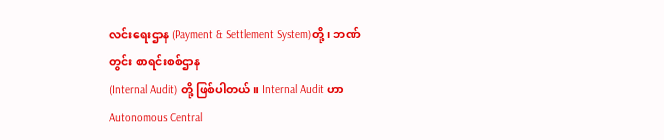လင်းရေးဌာန (Payment & Settlement System)တို့၊ ဘဏ်တွင်း စာရင်းစစ်ဌာန
(Internal Audit) တို့ ဖြစ်ပါတယ်။ Internal Audit ဟာ Autonomous Central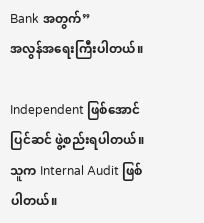Bank အတွက်”
အလွန်အရေးကြီးပါတယ်။

Independent ဖြစ်အောင် ပြင်ဆင် ဖွဲ့စည်းရပါတယ်။ သူက Internal Audit ဖြစ်ပါတယ်။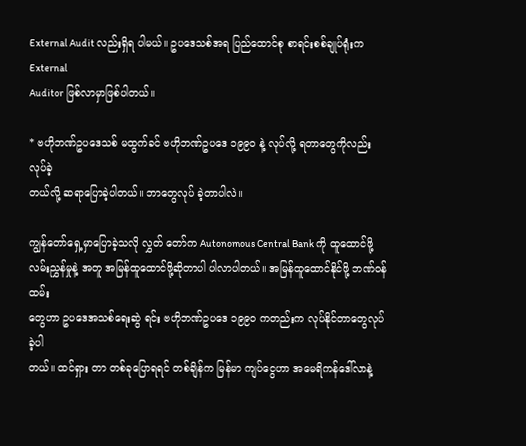External Audit လည်းရှိရ ပါမယ်။ ဥပဒေသစ်အရ ပြည်ထောင်စု စာရင်းစစ်ချုပ်ရုံးက External
Auditor ဖြစ်လာမှာဖြစ်ပါတယ်။

* ဗဟိုဘဏ်ဥပဒေသစ် မထွက်ခင် ဗဟိုဘဏ်ဥပဒေ ၁၉၉၀ နဲ့ လုပ်လို့ ရတာတွေကိုလည်း
လုပ်ခဲ့
တယ်လို့ ဆရာပြောခဲ့ပါတယ်။ ဘာတွေလုပ် ခဲ့တာပါလဲ။

ကျွန်တော်ရှေ့မှာပြောခဲ့သလို လွှတ် တော်က Autonomous Central Bank ကို ထူထောင်ဖို့
လမ်းညွှန်မှုနဲ့ အတူ အမြန်ထူထောင်ဖို့ဆိုတာပါ ပါလာပါတယ်။ အမြန်ထူထောင်နိုင်ဖို့ ဘဏ်ဝန်ထမ်း
တွေဟာ ဥပဒေအသစ်ရေးဆွဲ ရင်း ဗဟိုဘဏ်ဥပဒေ ၁၉၉၀ ကတည်းက လုပ်နိုင်တာတွေလုပ်ခဲ့ပါ
တယ်။ ထင်ရှား တာ တစ်ခုပြောရရင် တစ်ချိန်က မြန်မာ ကျပ်ငွေဟာ အမေရိကန်ဒေါ်လာနဲ့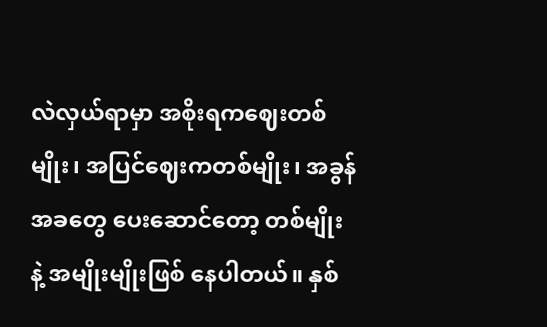လဲလှယ်ရာမှာ အစိုးရကဈေးတစ်မျိုး၊ အပြင်ဈေးကတစ်မျိုး၊ အခွန်အခတွေ ပေးဆောင်တော့ တစ်မျိုး
နဲ့ အမျိုးမျိုးဖြစ် နေပါတယ်။ နှစ်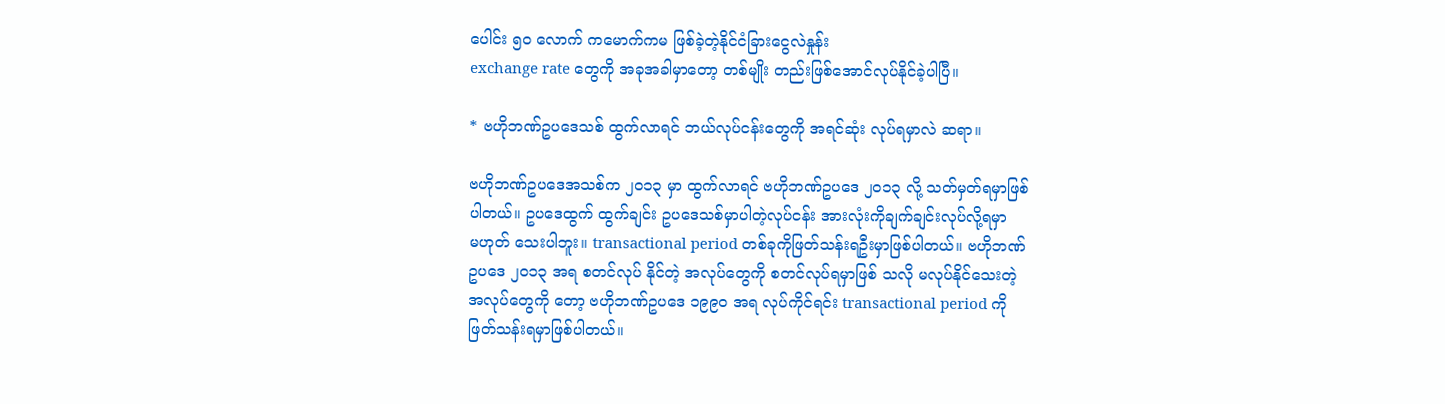ပေါင်း ၅၀ လောက် ကမောက်ကမ ဖြစ်ခဲ့တဲ့နိုင်ငံခြားငွေလဲနှုန်း
exchange rate တွေကို အခုအခါမှာတော့ တစ်မျိုး တည်းဖြစ်အောင်လုပ်နိုင်ခဲ့ပါပြီ။

* ဗဟိုဘဏ်ဥပဒေသစ် ထွက်လာရင် ဘယ်လုပ်ငန်းတွေကို အရင်ဆုံး လုပ်ရမှာလဲ ဆရာ။

ဗဟိုဘဏ်ဥပဒေအသစ်က ၂၀၁၃ မှာ ထွက်လာရင် ဗဟိုဘဏ်ဥပဒေ ၂၀၁၃ လို့ သတ်မှတ်ရမှာဖြစ်
ပါတယ်။ ဥပဒေထွက် ထွက်ချင်း ဥပဒေသစ်မှာပါတဲ့လုပ်ငန်း အားလုံးကိုချက်ချင်းလုပ်လို့ရမှာ
မဟုတ် သေးပါဘူး။ transactional period တစ်ခုကိုဖြတ်သန်းရဦးမှာဖြစ်ပါတယ်။ ဗဟိုဘဏ်
ဥပဒေ ၂၀၁၃ အရ စတင်လုပ် နိုင်တဲ့ အလုပ်တွေကို စတင်လုပ်ရမှာဖြစ် သလို မလုပ်နိုင်သေးတဲ့
အလုပ်တွေကို တော့ ဗဟိုဘဏ်ဥပဒေ ၁၉၉၀ အရ လုပ်ကိုင်ရင်း transactional period ကို
ဖြတ်သန်းရမှာဖြစ်ပါတယ်။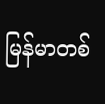မြန်မာတစ်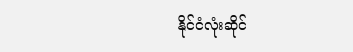နိုင်ငံလုံးဆိုင်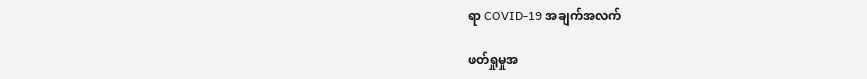ရာ COVID-19 အချက်အလက်

ဖတ်ရှုမှုအ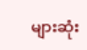များဆုံး